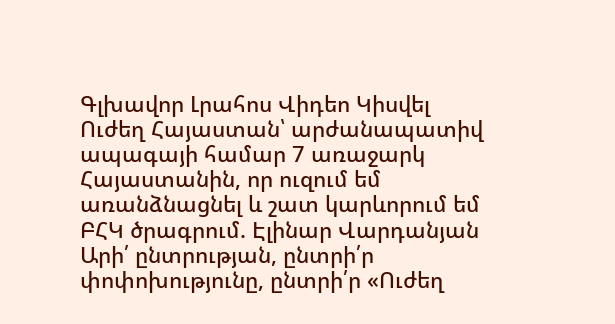Գլխավոր Լրահոս Վիդեո Կիսվել
Ուժեղ Հայաստան՝ արժանապատիվ ապագայի համար 7 առաջարկ Հայաստանին, որ ուզում եմ առանձնացնել և շատ կարևորում եմ ԲՀԿ ծրագրում. Էլինար Վարդանյան Արի՛ ընտրության, ընտրի՛ր փոփոխությունը, ընտրի՛ր «Ուժեղ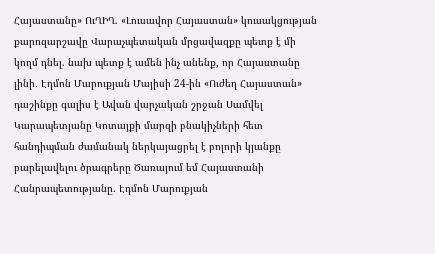Հայաստանը» ՈւՂԻՂ. «Լուսավոր Հայաստան» կուսակցության քարոզարշավը Վարաչպետական մրցավազքը պետք է մի կողմ դնել. նախ պետք է ամեն ինչ անենք, որ Հայաստանը լինի․ Էդմոն Մարուքյան Մայիսի 24-ին «Ուժեղ Հայաստան» դաշինքը գալիս է Ավան վարչական շրջան Սամվել Կարապետյանը Կոտայքի մարզի բնակիչների հետ հանդիպման ժամանակ ներկայացրել է բոլորի կյանքը բարելավելու ծրագրերը Ծառայում եմ Հայաստանի Հանրապետությանը. Էդմոն Մարուքյան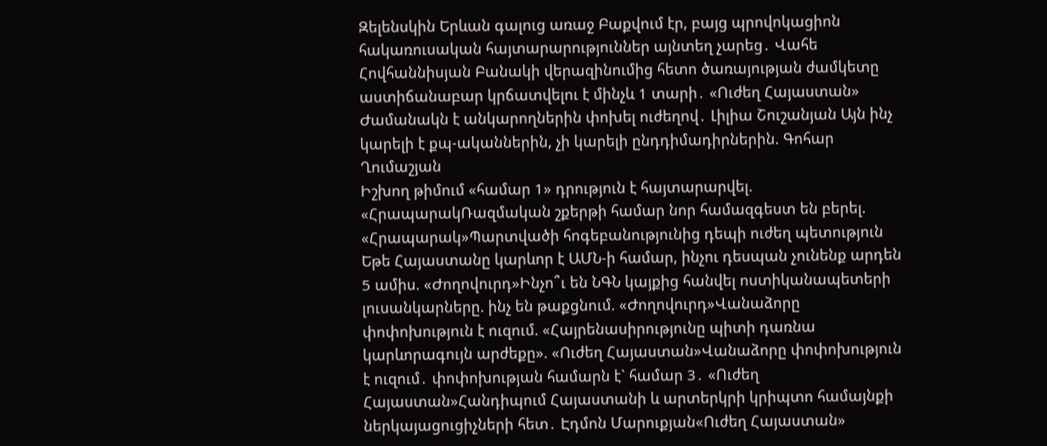Զելենսկին Երևան գալուց առաջ Բաքվում էր, բայց պրովոկացիոն հակառուսական հայտարարություններ այնտեղ չարեց․ Վահե Հովհաննիսյան Բանակի վերազինումից հետո ծառայության ժամկետը աստիճանաբար կրճատվելու է մինչև 1 տարի․ «Ուժեղ Հայաստան» Ժամանակն է անկարողներին փոխել ուժեղով․ Լիլիա Շուշանյան Այն ինչ կարելի է քպ-ականներին, չի կարելի ընդդիմադիրներին. Գոհար Ղումաշյան
Իշխող թիմում «համար 1» դրություն է հայտարարվել. «ՀրապարակՌազմական շքերթի համար նոր համազգեստ են բերել. «Հրապարակ»Պարտվածի հոգեբանությունից դեպի ուժեղ պետություն Եթե Հայաստանը կարևոր է ԱՄՆ-ի համար, ինչու դեսպան չունենք արդեն 5 ամիս. «Ժողովուրդ»Ինչո՞ւ են ՆԳՆ կայքից հանվել ոստիկանապետերի լուսանկարները. ինչ են թաքցնում. «Ժողովուրդ»Վանաձորը փոփոխություն է ուզում. «Հայրենասիրությունը պիտի դառնա կարևորագույն արժեքը». «Ուժեղ Հայաստան»Վանաձորը փոփոխություն է ուզում․ փոփոխության համարն է` համար 3․ «Ուժեղ Հայաստան»Հանդիպում Հայաստանի և արտերկրի կրիպտո համայնքի ներկայացուցիչների հետ․ Էդմոն Մարուքյան«Ուժեղ Հայաստան»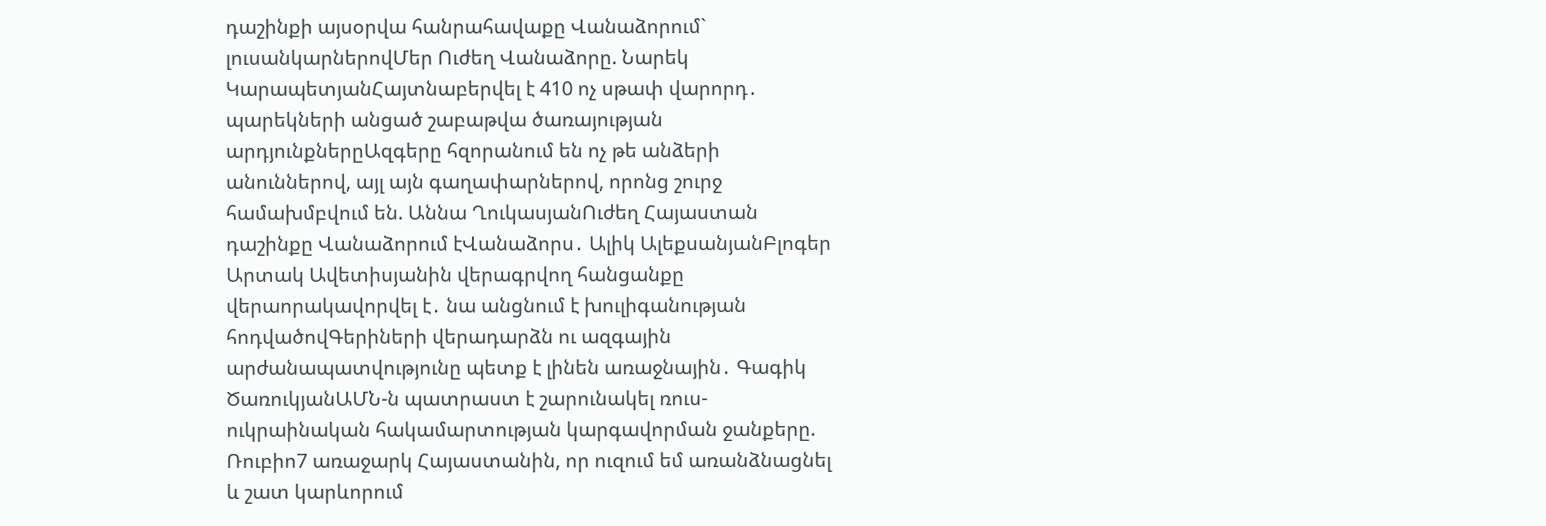դաշինքի այսօրվա հանրահավաքը Վանաձորում` լուսանկարներովՄեր Ուժեղ Վանաձորը. Նարեկ ԿարապետյանՀայտնաբերվել է 410 ոչ սթափ վարորդ․ պարեկների անցած շաբաթվա ծառայության արդյունքներըԱզգերը հզորանում են ոչ թե անձերի անուններով, այլ այն գաղափարներով, որոնց շուրջ համախմբվում են. Աննա ՂուկասյանՈւժեղ Հայաստան դաշինքը Վանաձորում էՎանաձորս․ Ալիկ ԱլեքսանյանԲլոգեր Արտակ Ավետիսյանին վերագրվող հանցանքը վերաորակավորվել է․ նա անցնում է խուլիգանության հոդվածովԳերիների վերադարձն ու ազգային արժանապատվությունը պետք է լինեն առաջնային․ Գագիկ ԾառուկյանԱՄՆ-ն պատրաստ է շարունակել ռուս-ուկրաինական հակամարտության կարգավորման ջանքերը. Ռուբիո7 առաջարկ Հայաստանին, որ ուզում եմ առանձնացնել և շատ կարևորում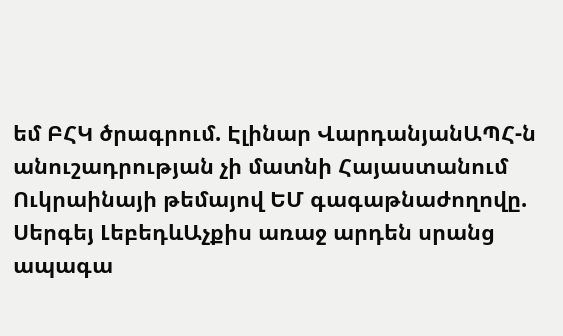եմ ԲՀԿ ծրագրում. Էլինար ՎարդանյանԱՊՀ-ն անուշադրության չի մատնի Հայաստանում Ուկրաինայի թեմայով ԵՄ գագաթնաժողովը. Սերգեյ ԼեբեդևԱչքիս առաջ արդեն սրանց ապագա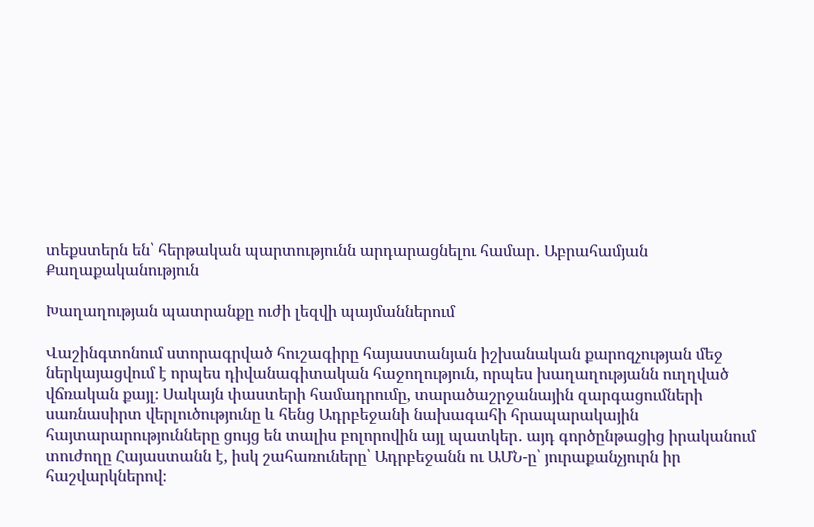տեքստերն են՝ հերթական պարտությունն արդարացնելու համար․ Աբրահամյան
Քաղաքականություն

Խաղաղության պատրանքը ուժի լեզվի պայմաններում

Վաշինգտոնում ստորագրված հուշագիրը հայաստանյան իշխանական քարոզչության մեջ ներկայացվում է որպես դիվանագիտական հաջողություն, որպես խաղաղությանն ուղղված վճռական քայլ։ Սակայն փաստերի համադրումը, տարածաշրջանային զարգացումների սառնասիրտ վերլուծությունը և հենց Ադրբեջանի նախագահի հրապարակային հայտարարությունները ցույց են տալիս բոլորովին այլ պատկեր․ այդ գործընթացից իրականում տուժողը Հայաստանն է, իսկ շահառուները՝ Ադրբեջանն ու ԱՄՆ-ը՝ յուրաքանչյուրն իր հաշվարկներով։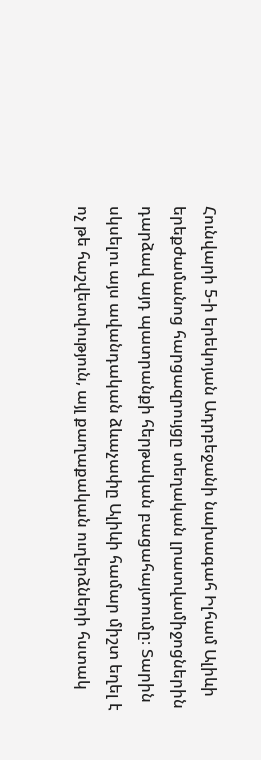Հունվարի 5-ի երեկոյան Ադրբեջանի նախագահ Իլհամ Ալիևի երեքժամանոց հարցազրույցը տեղական լրատվամիջոցներին դարձավ այդ պատրանքի հերթական բացահայտումը։ Տարին սկսելու այս ավանդական ձևաչափը Ալիևի համար միշտ եղել է ոչ թե հաշվետվություն, այլ քաղաքական ուղերձների հստակ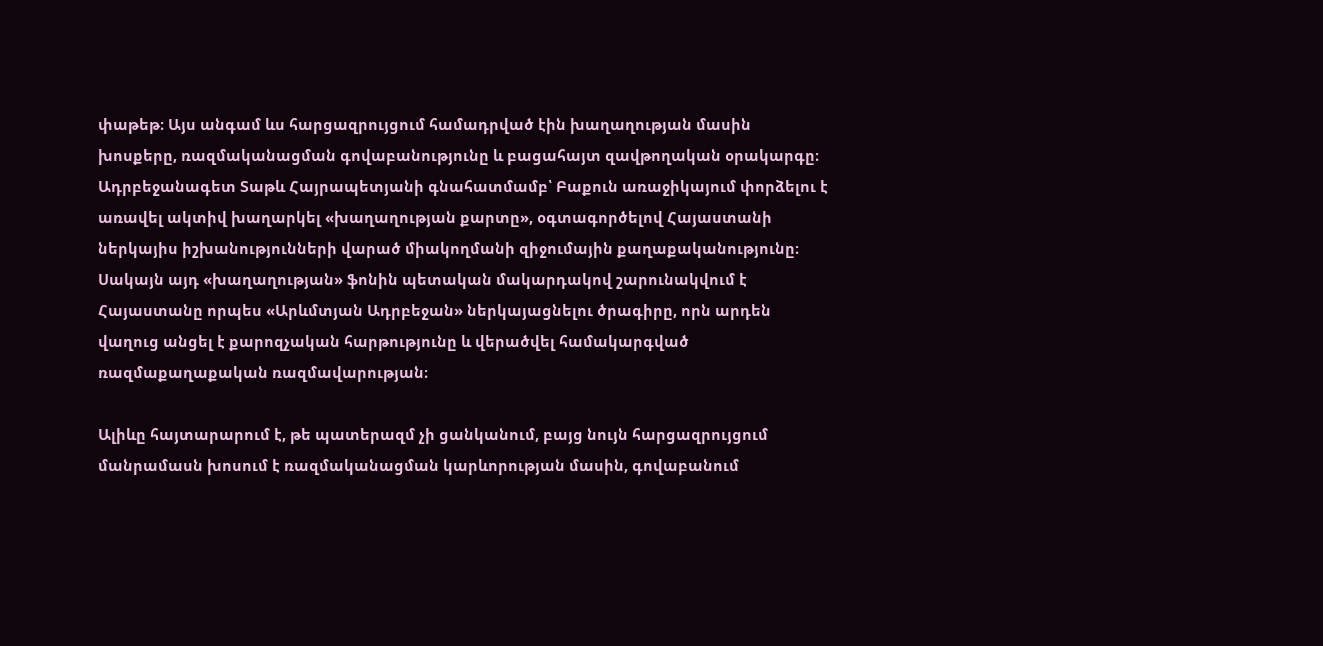փաթեթ։ Այս անգամ ևս հարցազրույցում համադրված էին խաղաղության մասին խոսքերը, ռազմականացման գովաբանությունը և բացահայտ զավթողական օրակարգը։ Ադրբեջանագետ Տաթև Հայրապետյանի գնահատմամբ՝ Բաքուն առաջիկայում փորձելու է առավել ակտիվ խաղարկել «խաղաղության քարտը», օգտագործելով Հայաստանի ներկայիս իշխանությունների վարած միակողմանի զիջումային քաղաքականությունը։ Սակայն այդ «խաղաղության» ֆոնին պետական մակարդակով շարունակվում է Հայաստանը որպես «Արևմտյան Ադրբեջան» ներկայացնելու ծրագիրը, որն արդեն վաղուց անցել է քարոզչական հարթությունը և վերածվել համակարգված ռազմաքաղաքական ռազմավարության։

Ալիևը հայտարարում է, թե պատերազմ չի ցանկանում, բայց նույն հարցազրույցում մանրամասն խոսում է ռազմականացման կարևորության մասին, գովաբանում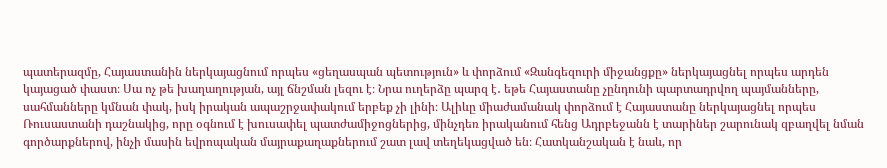պատերազմը, Հայաստանին ներկայացնում որպես «ցեղասպան պետություն» և փորձում «Զանգեզուրի միջանցքը» ներկայացնել որպես արդեն կայացած փաստ։ Սա ոչ թե խաղաղության, այլ ճնշման լեզու է։ Նրա ուղերձը պարզ է․ եթե Հայաստանը չընդունի պարտադրվող պայմանները, սահմանները կմնան փակ, իսկ իրական ապաշրջափակում երբեք չի լինի։ Ալիևը միաժամանակ փորձում է Հայաստանը ներկայացնել որպես Ռուսաստանի դաշնակից, որը օգնում է խուսափել պատժամիջոցներից, մինչդեռ իրականում հենց Ադրբեջանն է տարիներ շարունակ զբաղվել նման գործարքներով, ինչի մասին եվրոպական մայրաքաղաքներում շատ լավ տեղեկացված են։ Հատկանշական է նաև, որ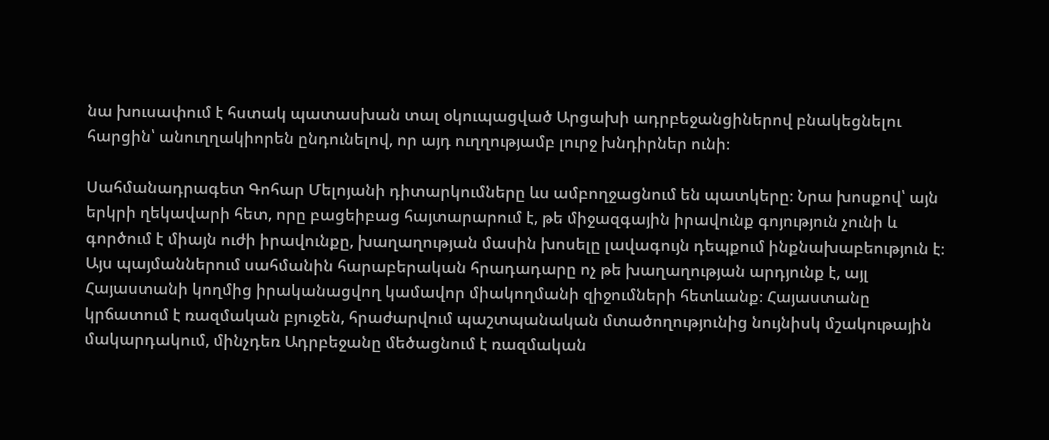նա խուսափում է հստակ պատասխան տալ օկուպացված Արցախի ադրբեջանցիներով բնակեցնելու հարցին՝ անուղղակիորեն ընդունելով, որ այդ ուղղությամբ լուրջ խնդիրներ ունի։

Սահմանադրագետ Գոհար Մելոյանի դիտարկումները ևս ամբողջացնում են պատկերը։ Նրա խոսքով՝ այն երկրի ղեկավարի հետ, որը բացեիբաց հայտարարում է, թե միջազգային իրավունք գոյություն չունի և գործում է միայն ուժի իրավունքը, խաղաղության մասին խոսելը լավագույն դեպքում ինքնախաբեություն է։ Այս պայմաններում սահմանին հարաբերական հրադադարը ոչ թե խաղաղության արդյունք է, այլ Հայաստանի կողմից իրականացվող կամավոր միակողմանի զիջումների հետևանք։ Հայաստանը կրճատում է ռազմական բյուջեն, հրաժարվում պաշտպանական մտածողությունից նույնիսկ մշակութային մակարդակում, մինչդեռ Ադրբեջանը մեծացնում է ռազմական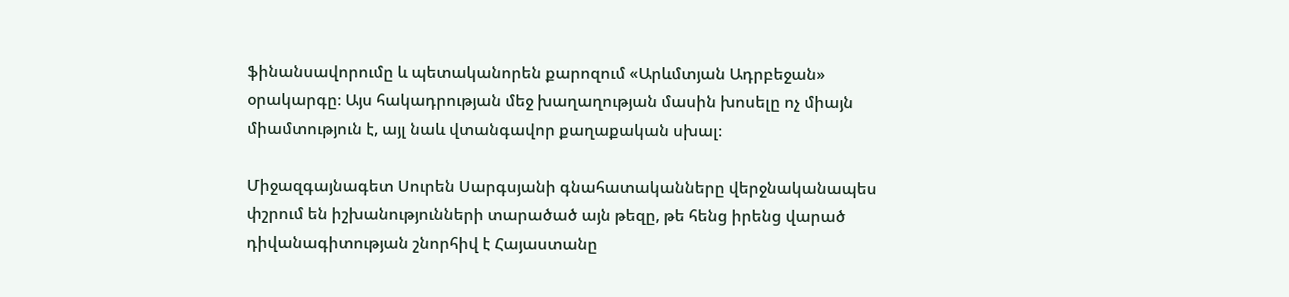ֆինանսավորումը և պետականորեն քարոզում «Արևմտյան Ադրբեջան» օրակարգը։ Այս հակադրության մեջ խաղաղության մասին խոսելը ոչ միայն միամտություն է, այլ նաև վտանգավոր քաղաքական սխալ։

Միջազգայնագետ Սուրեն Սարգսյանի գնահատականները վերջնականապես փշրում են իշխանությունների տարածած այն թեզը, թե հենց իրենց վարած դիվանագիտության շնորհիվ է Հայաստանը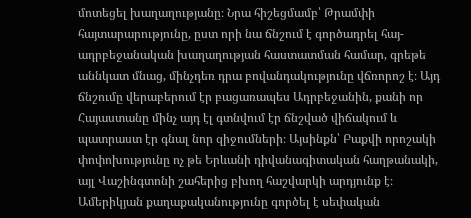մոտեցել խաղաղությանը։ Նրա հիշեցմամբ՝ Թրամփի հայտարարությունը, ըստ որի նա ճնշում է գործադրել հայ-ադրբեջանական խաղաղության հաստատման համար, գրեթե աննկատ մնաց, մինչդեռ դրա բովանդակությունը վճռորոշ է։ Այդ ճնշումը վերաբերում էր բացառապես Ադրբեջանին, քանի որ Հայաստանը մինչ այդ էլ գտնվում էր ճնշված վիճակում և պատրաստ էր գնալ նոր զիջումների։ Այսինքն՝ Բաքվի որոշակի փոփոխությունը ոչ թե Երևանի դիվանագիտական հաղթանակի, այլ Վաշինգտոնի շահերից բխող հաշվարկի արդյունք է։ Ամերիկյան քաղաքականությունը գործել է սեփական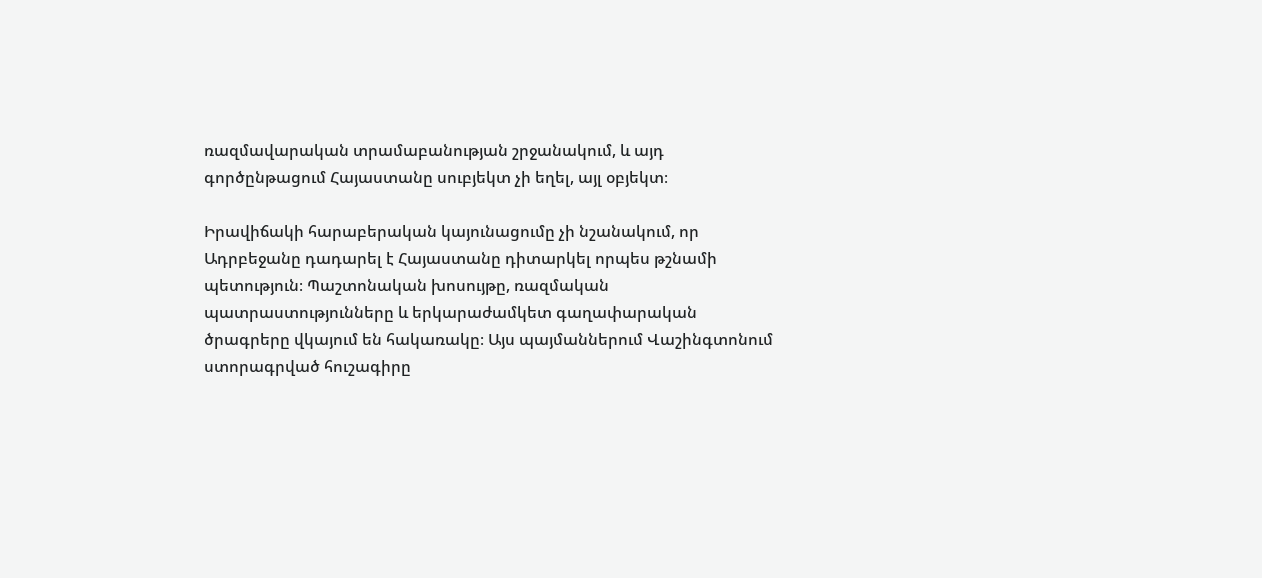ռազմավարական տրամաբանության շրջանակում, և այդ գործընթացում Հայաստանը սուբյեկտ չի եղել, այլ օբյեկտ։

Իրավիճակի հարաբերական կայունացումը չի նշանակում, որ Ադրբեջանը դադարել է Հայաստանը դիտարկել որպես թշնամի պետություն։ Պաշտոնական խոսույթը, ռազմական պատրաստությունները և երկարաժամկետ գաղափարական ծրագրերը վկայում են հակառակը։ Այս պայմաններում Վաշինգտոնում ստորագրված հուշագիրը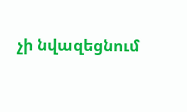չի նվազեցնում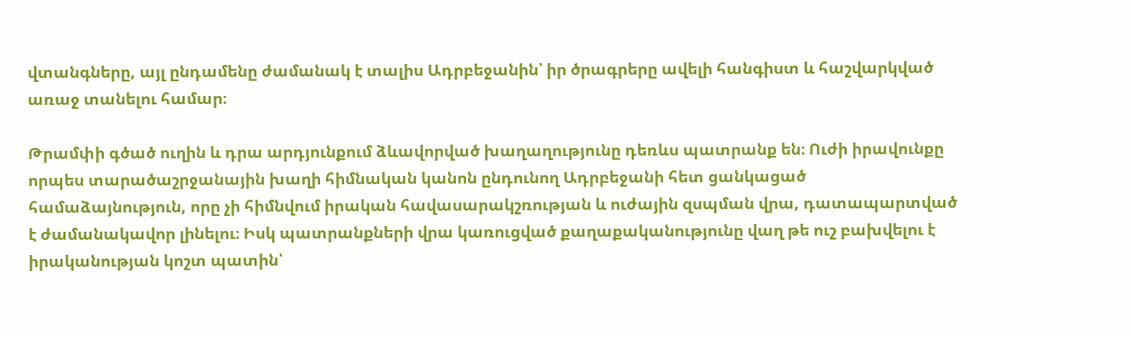վտանգները, այլ ընդամենը ժամանակ է տալիս Ադրբեջանին՝ իր ծրագրերը ավելի հանգիստ և հաշվարկված առաջ տանելու համար։

Թրամփի գծած ուղին և դրա արդյունքում ձևավորված խաղաղությունը դեռևս պատրանք են։ Ուժի իրավունքը որպես տարածաշրջանային խաղի հիմնական կանոն ընդունող Ադրբեջանի հետ ցանկացած համաձայնություն, որը չի հիմնվում իրական հավասարակշռության և ուժային զսպման վրա, դատապարտված է ժամանակավոր լինելու։ Իսկ պատրանքների վրա կառուցված քաղաքականությունը վաղ թե ուշ բախվելու է իրականության կոշտ պատին՝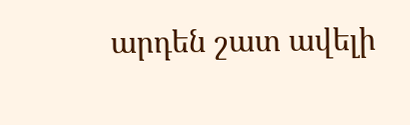արդեն շատ ավելի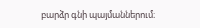բարձր գնի պայմաններում։